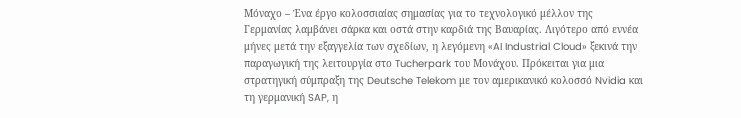Μόναχο – Ένα έργο κολοσσιαίας σημασίας για το τεχνολογικό μέλλον της Γερμανίας λαμβάνει σάρκα και οστά στην καρδιά της Βαυαρίας. Λιγότερο από εννέα μήνες μετά την εξαγγελία των σχεδίων, η λεγόμενη «AI Industrial Cloud» ξεκινά την παραγωγική της λειτουργία στο Tucherpark του Μονάχου. Πρόκειται για μια στρατηγική σύμπραξη της Deutsche Telekom με τον αμερικανικό κολοσσό Nvidia και τη γερμανική SAP, η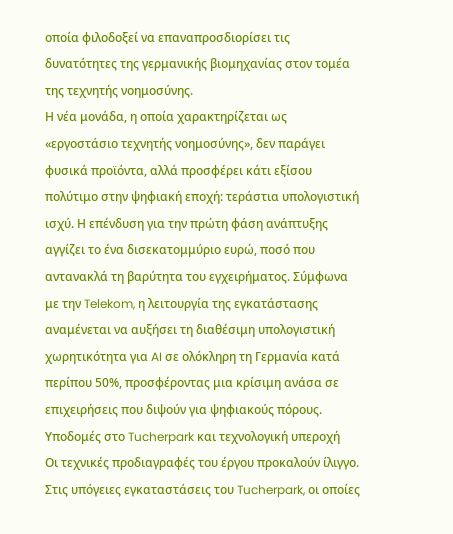οποία φιλοδοξεί να επαναπροσδιορίσει τις δυνατότητες της γερμανικής βιομηχανίας στον τομέα της τεχνητής νοημοσύνης.
Η νέα μονάδα, η οποία χαρακτηρίζεται ως «εργοστάσιο τεχνητής νοημοσύνης», δεν παράγει φυσικά προϊόντα, αλλά προσφέρει κάτι εξίσου πολύτιμο στην ψηφιακή εποχή: τεράστια υπολογιστική ισχύ. Η επένδυση για την πρώτη φάση ανάπτυξης αγγίζει το ένα δισεκατομμύριο ευρώ, ποσό που αντανακλά τη βαρύτητα του εγχειρήματος. Σύμφωνα με την Telekom, η λειτουργία της εγκατάστασης αναμένεται να αυξήσει τη διαθέσιμη υπολογιστική χωρητικότητα για AI σε ολόκληρη τη Γερμανία κατά περίπου 50%, προσφέροντας μια κρίσιμη ανάσα σε επιχειρήσεις που διψούν για ψηφιακούς πόρους.
Υποδομές στο Tucherpark και τεχνολογική υπεροχή
Οι τεχνικές προδιαγραφές του έργου προκαλούν ίλιγγο. Στις υπόγειες εγκαταστάσεις του Tucherpark, οι οποίες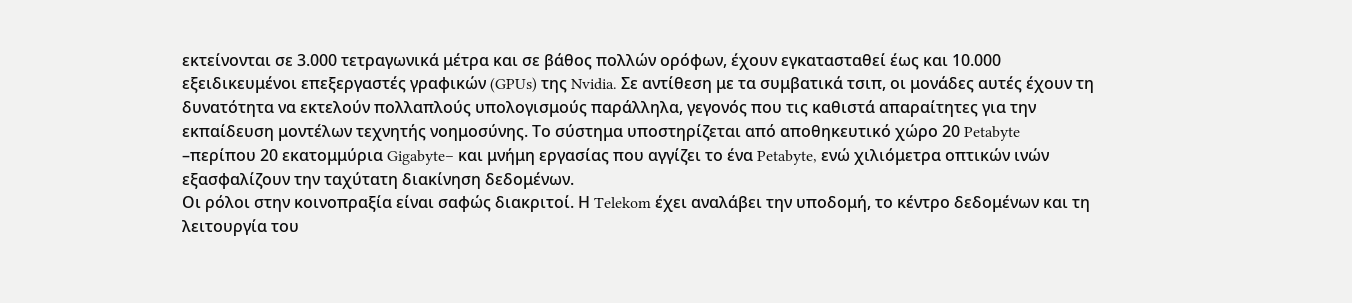εκτείνονται σε 3.000 τετραγωνικά μέτρα και σε βάθος πολλών ορόφων, έχουν εγκατασταθεί έως και 10.000 εξειδικευμένοι επεξεργαστές γραφικών (GPUs) της Nvidia. Σε αντίθεση με τα συμβατικά τσιπ, οι μονάδες αυτές έχουν τη δυνατότητα να εκτελούν πολλαπλούς υπολογισμούς παράλληλα, γεγονός που τις καθιστά απαραίτητες για την εκπαίδευση μοντέλων τεχνητής νοημοσύνης. Το σύστημα υποστηρίζεται από αποθηκευτικό χώρο 20 Petabyte –περίπου 20 εκατομμύρια Gigabyte– και μνήμη εργασίας που αγγίζει το ένα Petabyte, ενώ χιλιόμετρα οπτικών ινών εξασφαλίζουν την ταχύτατη διακίνηση δεδομένων.
Οι ρόλοι στην κοινοπραξία είναι σαφώς διακριτοί. Η Telekom έχει αναλάβει την υποδομή, το κέντρο δεδομένων και τη λειτουργία του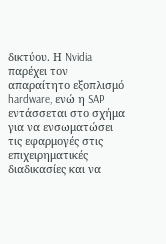δικτύου. Η Nvidia παρέχει τον απαραίτητο εξοπλισμό hardware, ενώ η SAP εντάσσεται στο σχήμα για να ενσωματώσει τις εφαρμογές στις επιχειρηματικές διαδικασίες και να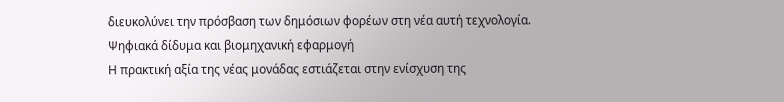διευκολύνει την πρόσβαση των δημόσιων φορέων στη νέα αυτή τεχνολογία.
Ψηφιακά δίδυμα και βιομηχανική εφαρμογή
Η πρακτική αξία της νέας μονάδας εστιάζεται στην ενίσχυση της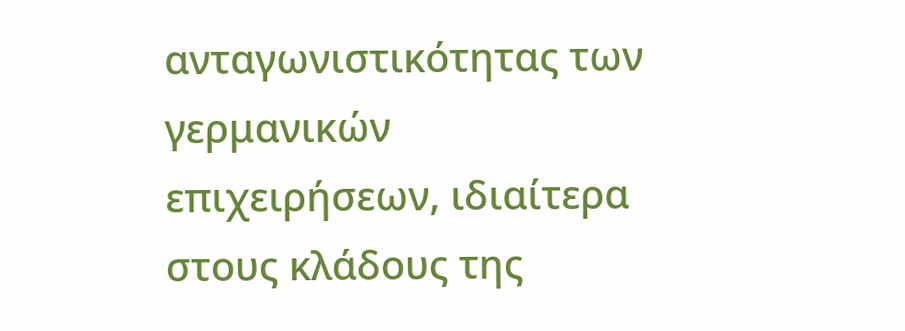ανταγωνιστικότητας των γερμανικών επιχειρήσεων, ιδιαίτερα στους κλάδους της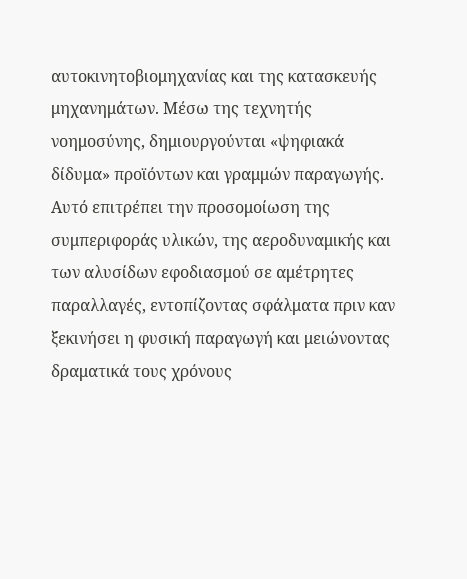αυτοκινητοβιομηχανίας και της κατασκευής μηχανημάτων. Μέσω της τεχνητής νοημοσύνης, δημιουργούνται «ψηφιακά δίδυμα» προϊόντων και γραμμών παραγωγής. Αυτό επιτρέπει την προσομοίωση της συμπεριφοράς υλικών, της αεροδυναμικής και των αλυσίδων εφοδιασμού σε αμέτρητες παραλλαγές, εντοπίζοντας σφάλματα πριν καν ξεκινήσει η φυσική παραγωγή και μειώνοντας δραματικά τους χρόνους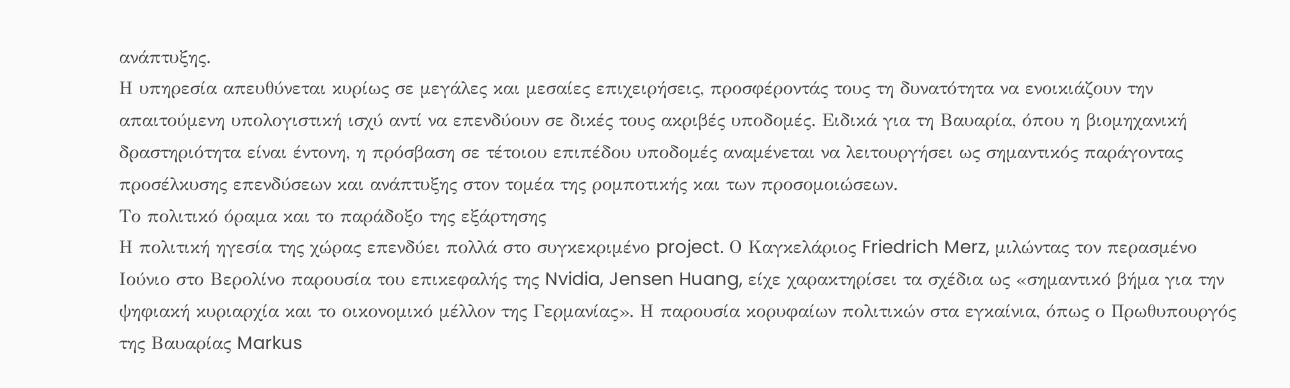ανάπτυξης.
Η υπηρεσία απευθύνεται κυρίως σε μεγάλες και μεσαίες επιχειρήσεις, προσφέροντάς τους τη δυνατότητα να ενοικιάζουν την απαιτούμενη υπολογιστική ισχύ αντί να επενδύουν σε δικές τους ακριβές υποδομές. Ειδικά για τη Βαυαρία, όπου η βιομηχανική δραστηριότητα είναι έντονη, η πρόσβαση σε τέτοιου επιπέδου υποδομές αναμένεται να λειτουργήσει ως σημαντικός παράγοντας προσέλκυσης επενδύσεων και ανάπτυξης στον τομέα της ρομποτικής και των προσομοιώσεων.
Το πολιτικό όραμα και το παράδοξο της εξάρτησης
Η πολιτική ηγεσία της χώρας επενδύει πολλά στο συγκεκριμένο project. Ο Καγκελάριος Friedrich Merz, μιλώντας τον περασμένο Ιούνιο στο Βερολίνο παρουσία του επικεφαλής της Nvidia, Jensen Huang, είχε χαρακτηρίσει τα σχέδια ως «σημαντικό βήμα για την ψηφιακή κυριαρχία και το οικονομικό μέλλον της Γερμανίας». Η παρουσία κορυφαίων πολιτικών στα εγκαίνια, όπως ο Πρωθυπουργός της Βαυαρίας Markus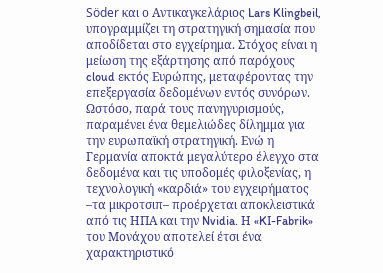Söder και ο Αντικαγκελάριος Lars Klingbeil, υπογραμμίζει τη στρατηγική σημασία που αποδίδεται στο εγχείρημα. Στόχος είναι η μείωση της εξάρτησης από παρόχους cloud εκτός Ευρώπης, μεταφέροντας την επεξεργασία δεδομένων εντός συνόρων.
Ωστόσο, παρά τους πανηγυρισμούς, παραμένει ένα θεμελιώδες δίλημμα για την ευρωπαϊκή στρατηγική. Ενώ η Γερμανία αποκτά μεγαλύτερο έλεγχο στα δεδομένα και τις υποδομές φιλοξενίας, η τεχνολογική «καρδιά» του εγχειρήματος –τα μικροτσιπ– προέρχεται αποκλειστικά από τις ΗΠΑ και την Nvidia. Η «KI-Fabrik» του Μονάχου αποτελεί έτσι ένα χαρακτηριστικό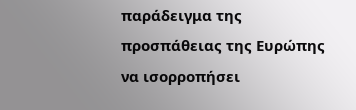παράδειγμα της προσπάθειας της Ευρώπης να ισορροπήσει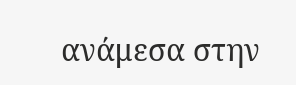ανάμεσα στην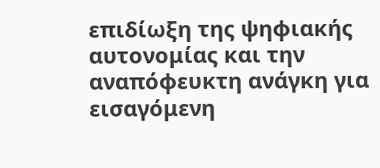επιδίωξη της ψηφιακής αυτονομίας και την αναπόφευκτη ανάγκη για εισαγόμενη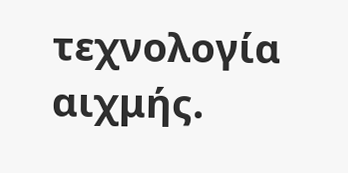τεχνολογία αιχμής.